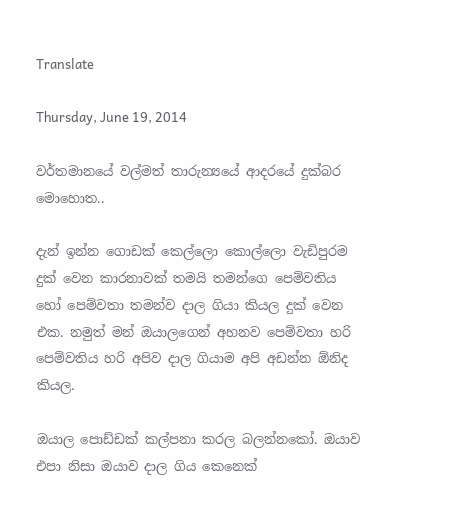Translate

Thursday, June 19, 2014

වර්තමාන‍යේ වල්මත් තාරුන්‍යයේ ආදරයේ දුක්බර මොහොත..

දැන් ඉන්න ගොඩක් කෙල්ලො කොල්ලො වැඩිපුරම දුක් වෙන කාරනාවක් තමයි තමන්ගෙ පෙම්වතිය හෝ පෙම්වතා තමන්ව දාල ගියා කියල දුක් වෙන එක. නමුත් මන් ඔයාලගෙන් අහනව පෙම්වතා හරි පෙම්වතිය හරි අපිව දාල ගියාම අපි අඩන්න ඕනිද කියල.

ඔයාල පොඩ්ඩක් කල්පනා කරල බලන්නකෝ. ඔයාව එපා නිසා ඔයාව දාල ගිය කෙනෙක්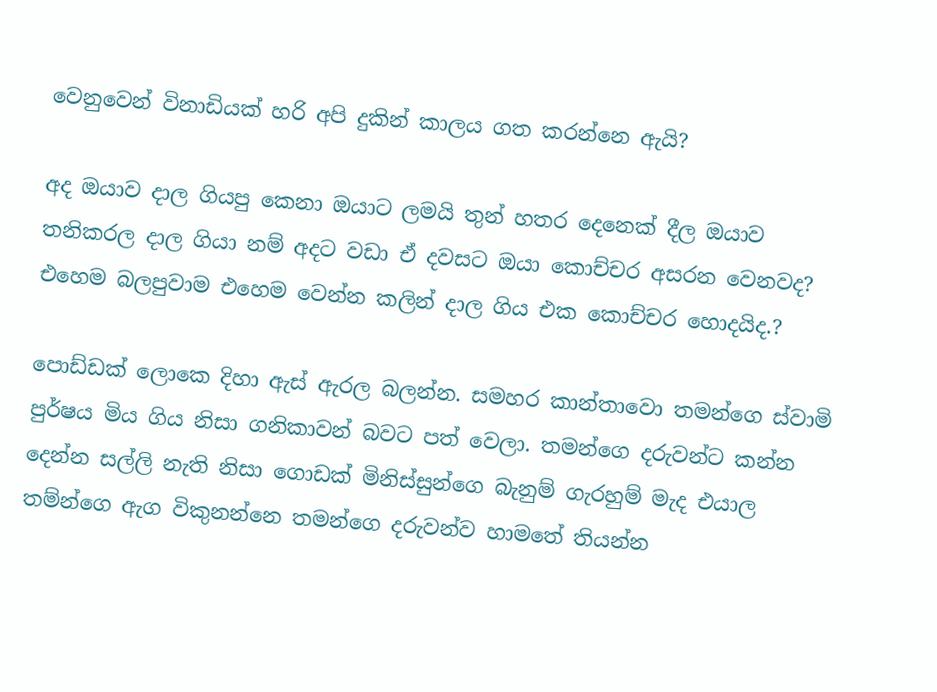වෙනුවෙන් විනාඩියක් හරි අපි දුකින් කාලය ගත කරන්නෙ ඇයි?

අද ඔයාව දාල ගියපු කෙනා ඔයාට ලමයි තුන් හතර දෙනෙක් දීල ඔයාව තනිකරල දාල ගියා නම් අදට වඩා ඒ දවසට ඔයා කොච්චර අසරන වෙනවද? එහෙම බලපුවාම එහෙම වෙන්න කලින් දාල ගිය එක කොච්චර හොදයිද.?

පොඩ්ඩක් ලොකෙ දිහා ඇස් ඇරල බලන්න. සමහර කාන්තාවො තමන්ගෙ ස්වාමි පුර්ෂය මිය ගිය නිසා ගනිකාවන් බවට පත් වෙලා. තමන්ගෙ දරුවන්ට කන්න දෙන්න සල්ලි නැති නිසා ගොඩක් මිනිස්සුන්ගෙ බැනුම් ගැරහුම් මැද එයාල තම්න්ගෙ ඇග විකුනන්නෙ තමන්ගෙ දරුවන්ව හාමතේ තියන්න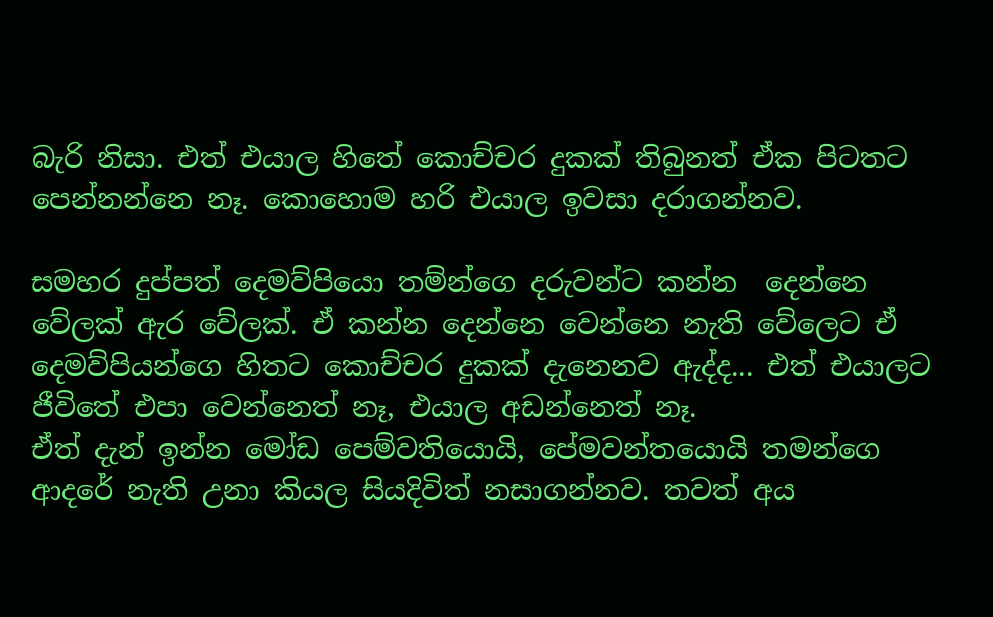බැරි නිසා. එත් එයාල හිතේ කොච්චර දුකක් තිබුනත් ඒක පිටතට පෙන්නන්නෙ නෑ. කොහොම හ‍රි එයාල ඉවසා දරාගන්නව.

සමහර දුප්පත් දෙමව්පියො තම්න්ගෙ දරුවන්ට කන්න  දෙන්නෙ වේලක් ඇර වේලක්. ඒ කන්න දෙන්නෙ වෙන්නෙ නැති වේලෙට ඒ දෙමව්පියන්ගෙ හිතට කොච්චර දුකක් දැනෙනව ඇද්ද... එත් එයාලට ජීවිතේ එපා වෙන්නෙත් නෑ, එයාල අඩන්නෙත් නෑ.
ඒත් දැන් ඉන්න මෝඩ පෙම්වතියොයි, පේමවන්තයොයි තමන්ගෙ ආදරේ නැති උනා කියල සියදිවිත් නසාගන්නව. තවත් අය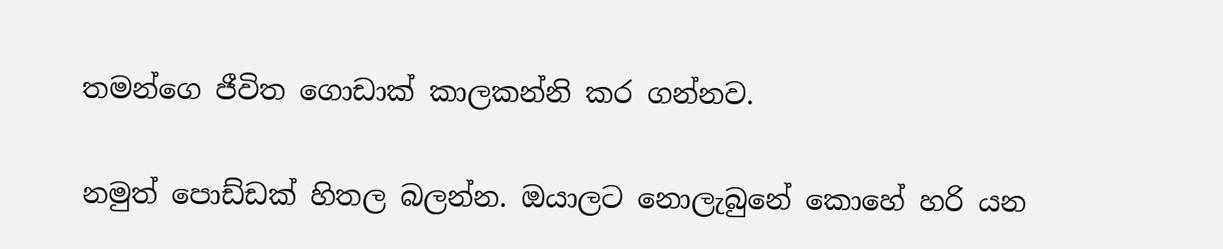තමන්ගෙ ජීවිත ගොඩාක් කාලකන්නි කර ගන්නව.

නමුත් පොඩ්ඩක් හිතල බලන්න. ඔයාලට නොලැබුනේ කොහේ හරි යන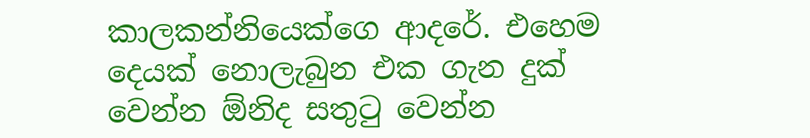කාලකන්නියෙක්ගෙ ආදරේ. එහෙම දෙයක් නොලැබුන එක ගැන දුක් වෙන්න ඕනිද සතුටු වෙන්න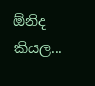ඕනිද කියල...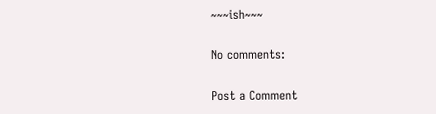~~~ish~~~

No comments:

Post a Comment